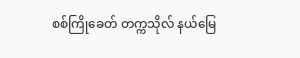စစ်ကြိုခေတ် တက္ကသိုလ် နယ်မြေ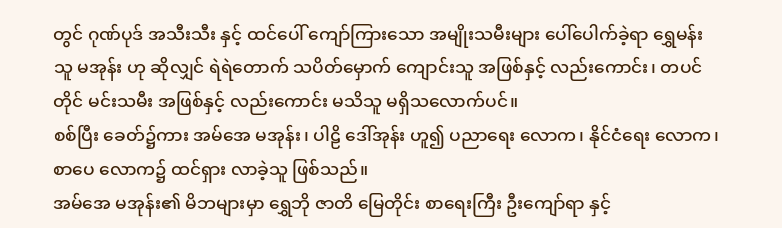တွင် ဂုဏ်ပုဒ် အသီးသီး နှင့် ထင်ပေါ် ကျော်ကြားသော အမျိုးသမီးများ ပေါ်ပေါက်ခဲ့ရာ ရွှေမန်းသူ မအုန်း ဟု ဆိုလျှင် ရဲရဲတောက် သပိတ်မှောက် ကျောင်းသူ အဖြစ်နှင့် လည်းကောင်း၊ တပင်တိုင် မင်းသမီး အဖြစ်နှင့် လည်းကောင်း မသိသူ မရှိသလောက်ပင်။
စစ်ပြီး ခေတ်၌ကား အမ်အေ မအုန်း၊ ပါဠိ ဒေါ်အုန်း ဟူ၍ ပညာရေး လောက၊ နိုင်ငံရေး လောက၊ စာပေ လောက၌ ထင်ရှား လာခဲ့သူ ဖြစ်သည်။
အမ်အေ မအုန်း၏ မိဘများမှာ ရွှေဘို ဇာတိ မြေတိုင်း စာရေးကြီး ဦးကျော်ရာ နှင့်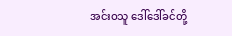အင်းဝသူ ဒေါ်ဒေါ်ခင်တို့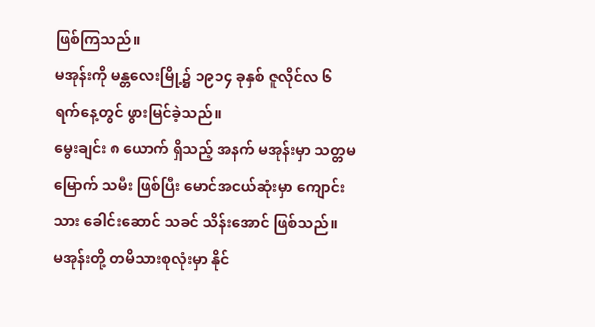ဖြစ်ကြသည်။
မအုန်းကို မန္တလေးမြို့၌ ၁၉၁၄ ခုနှစ် ဇူလိုင်လ ၆ ရက်နေ့တွင် ဖွားမြင်ခဲ့သည်။
မွေးချင်း ၈ ယောက် ရှိသည့် အနက် မအုန်းမှာ သတ္တမမြောက် သမီး ဖြစ်ပြီး မောင်အငယ်ဆုံးမှာ ကျောင်းသား ခေါင်းဆောင် သခင် သိန်းအောင် ဖြစ်သည်။
မအုန်းတို့ တမိသားစုလုံးမှာ နိုင်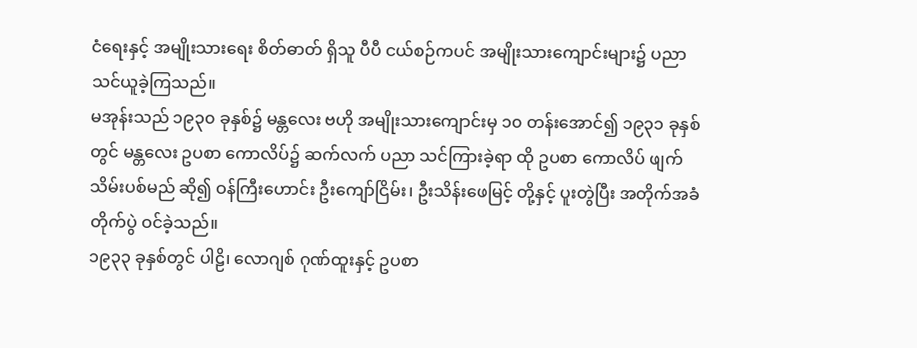ငံရေးနှင့် အမျိုးသားရေး စိတ်ဓာတ် ရှိသူ ပီပီ ငယ်စဉ်ကပင် အမျိုးသားကျောင်းများ၌ ပညာ သင်ယူခဲ့ကြသည်။
မအုန်းသည် ၁၉၃၀ ခုနှစ်၌ မန္တလေး ဗဟို အမျိုးသားကျောင်းမှ ၁၀ တန်းအောင်၍ ၁၉၃၁ ခုနှစ်တွင် မန္တလေး ဥပစာ ကောလိပ်၌ ဆက်လက် ပညာ သင်ကြားခဲ့ရာ ထို ဥပစာ ကောလိပ် ဖျက်သိမ်းပစ်မည် ဆို၍ ဝန်ကြီးဟောင်း ဦးကျော်ငြိမ်း၊ ဦးသိန်းဖေမြင့် တို့နှင့် ပူးတွဲပြီး အတိုက်အခံ တိုက်ပွဲ ဝင်ခဲ့သည်။
၁၉၃၃ ခုနှစ်တွင် ပါဠိ၊ လောဂျစ် ဂုဏ်ထူးနှင့် ဥပစာ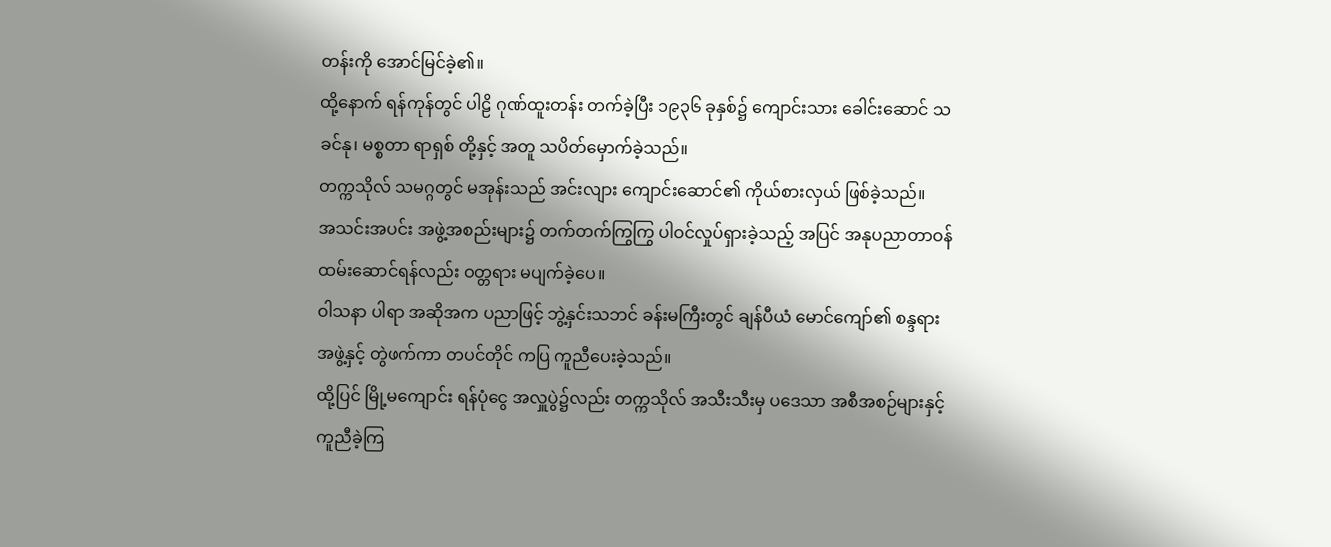တန်းကို အောင်မြင်ခဲ့၏။
ထို့နောက် ရန်ကုန်တွင် ပါဠိ ဂုဏ်ထူးတန်း တက်ခဲ့ပြီး ၁၉၃၆ ခုနှစ်၌ ကျောင်းသား ခေါင်းဆောင် သခင်နု၊ မစ္စတာ ရာရှစ် တို့နှင့် အတူ သပိတ်မှောက်ခဲ့သည်။
တက္ကသိုလ် သမဂ္ဂတွင် မအုန်းသည် အင်းလျား ကျောင်းဆောင်၏ ကိုယ်စားလှယ် ဖြစ်ခဲ့သည်။
အသင်းအပင်း အဖွဲ့အစည်းများ၌ တက်တက်ကြွကြွ ပါဝင်လှုပ်ရှားခဲ့သည့် အပြင် အနုပညာတာဝန် ထမ်းဆောင်ရန်လည်း ဝတ္တရား မပျက်ခဲ့ပေ။
ဝါသနာ ပါရာ အဆိုအက ပညာဖြင့် ဘွဲ့နှင်းသဘင် ခန်းမကြီးတွင် ချန်ပီယံ မောင်ကျော်၏ စန္ဒရား အဖွဲ့နှင့် တွဲဖက်ကာ တပင်တိုင် ကပြ ကူညီပေးခဲ့သည်။
ထို့ပြင် မြို့မကျောင်း ရန်ပုံငွေ အလှူပွဲ၌လည်း တက္ကသိုလ် အသီးသီးမှ ပဒေသာ အစီအစဉ်များနှင့် ကူညီခဲ့ကြ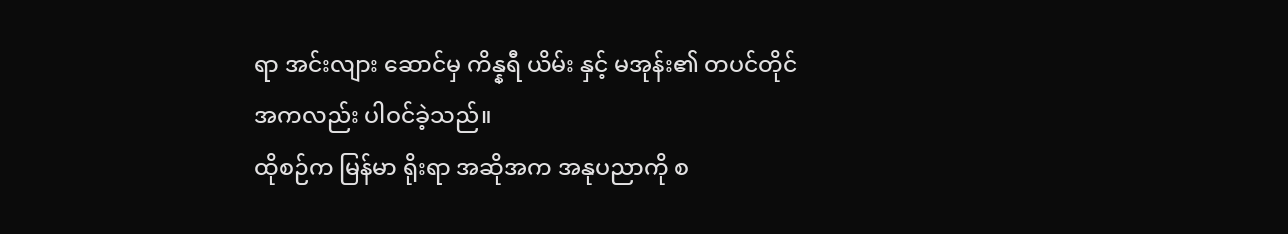ရာ အင်းလျား ဆောင်မှ ကိန္နရီ ယိမ်း နှင့် မအုန်း၏ တပင်တိုင် အကလည်း ပါဝင်ခဲ့သည်။
ထိုစဉ်က မြန်မာ ရိုးရာ အဆိုအက အနုပညာကို စ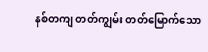နစ်တကျ တတ်ကျွမ်း တတ်မြောက်သော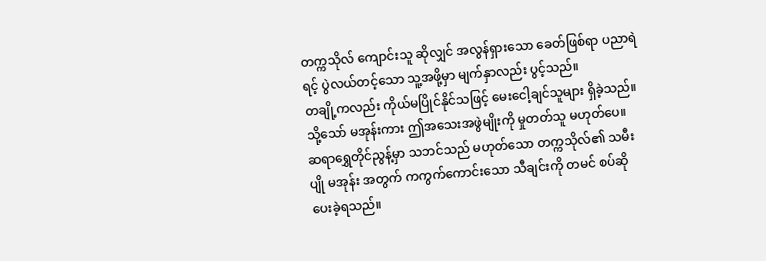တက္ကသိုလ် ကျောင်းသူ ဆိုလျှင် အလွန်ရှားသော ခေတ်ဖြစ်ရာ ပညာရဲရင့် ပွဲလယ်တင့်သော သူ့အဖို့မှာ မျက်နှာလည်း ပွင့်သည်။
တချို့ကလည်း ကိုယ်မပြိုင်နိုင်သဖြင့် မေးငေါ့ချင်သူများ ရှိခဲ့သည်။ သို့သော် မအုန်းကား ဤအသေးအဖွဲမျိုးကို မှုတတ်သူ မဟုတ်ပေ။
ဆရာရွှေတိုင်ညွန့်မှာ သဘင်သည် မဟုတ်သော တက္ကသိုလ်၏ သမီးပျို မအုန်း အတွက် ကကွက်ကောင်းသော သီချင်းကို တမင် စပ်ဆိုပေးခဲ့ရသည်။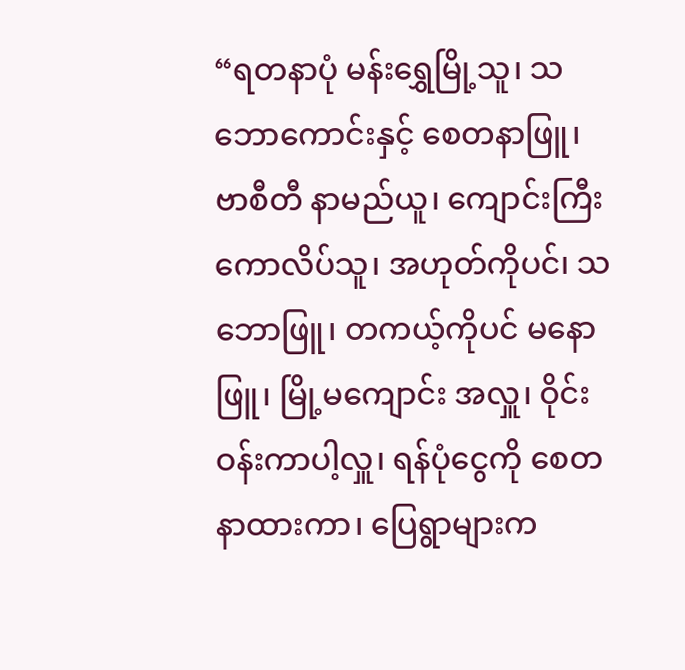“ရတနာပုံ မန်းရွှေမြို့သူ၊ သဘောကောင်းနှင့် စေတနာဖြူ၊ ဗာစီတီ နာမည်ယူ၊ ကျောင်းကြီး ကောလိပ်သူ၊ အဟုတ်ကိုပင်၊ သဘောဖြူ၊ တကယ့်ကိုပင် မနောဖြူ၊ မြို့မကျောင်း အလှူ၊ ဝိုင်းဝန်းကာပါ့လှူ၊ ရန်ပုံငွေကို စေတနာထားကာ၊ ပြေရွာများက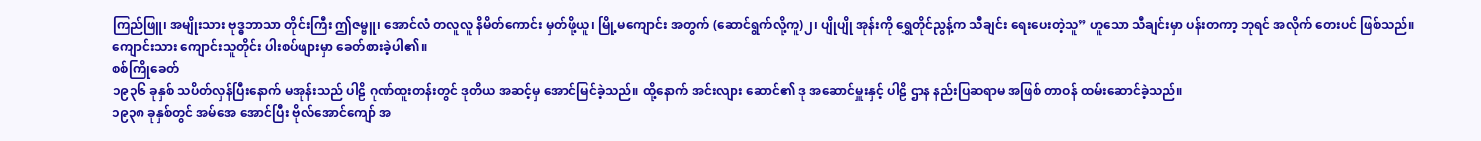ကြည်ဖြူ၊ အမျိုးသား ဗုဒ္ဓဘာသာ တိုင်းကြီး ဤဇမ္ဗူ၊ အောင်လံ တလူလူ နိမိတ်ကောင်း မှတ်ဖို့ယူ၊ မြို့မကျောင်း အတွက် (ဆောင်ရွက်လို့ကူ)၂၊ ပျိုပျို အုန်းကို ရွှေတိုင်ညွန့်က သီချင်း ရေးပေးတဲ့သူ” ဟူသော သီချင်းမှာ ပန်းတကာ့ ဘုရင် အလိုက် တေးပင် ဖြစ်သည်။
ကျောင်းသား ကျောင်းသူတိုင်း ပါးစပ်ဖျားမှာ ခေတ်စားခဲ့ပါ၏။
စစ်ကြိုခေတ်
၁၉၃၆ ခုနှစ် သပိတ်လှန်ပြီးနောက် မအုန်းသည် ပါဠိ ဂုဏ်ထူးတန်းတွင် ဒုတိယ အဆင့်မှ အောင်မြင်ခဲ့သည်။ ထို့နောက် အင်းလျား ဆောင်၏ ဒု အဆောင်မှူးနှင့် ပါဠိ ဌာန နည်းပြဆရာမ အဖြစ် တာဝန် ထမ်းဆောင်ခဲ့သည်။
၁၉၃၈ ခုနှစ်တွင် အမ်အေ အောင်ပြီး ဗိုလ်အောင်ကျော် အ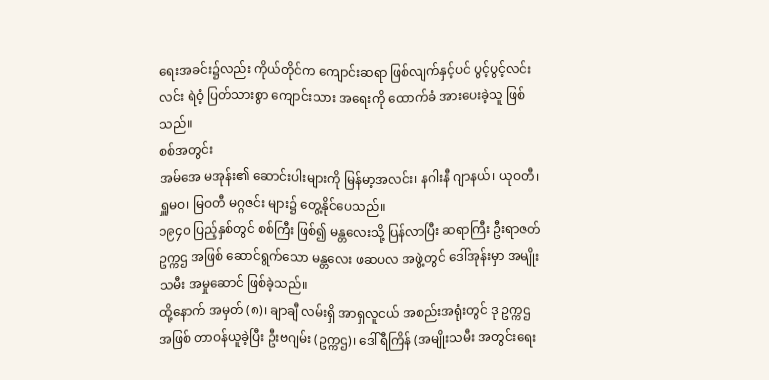ရေးအခင်း၌လည်း ကိုယ်တိုင်က ကျောင်းဆရာ ဖြစ်လျက်နှင့်ပင် ပွင့်ပွင့်လင်းလင်း ရဲဝံ့ ပြတ်သားစွာ ကျောင်းသား အရေးကို ထောက်ခံ အားပေးခဲ့သူ ဖြစ်သည်။
စစ်အတွင်း
အမ်အေ မအုန်း၏ ဆောင်းပါးများကို မြန်မာ့အလင်း၊ နဂါးနီ ဂျာနယ်၊ ယုဝတီ၊ ရှူမဝ၊ မြဝတီ မဂ္ဂဇင်း များ၌ တွေ့နိုင်ပေသည်။
၁၉၄၀ ပြည့်နှစ်တွင် စစ်ကြီး ဖြစ်၍ မန္တလေးသို့ ပြန်လာပြီး ဆရာကြီး ဦးရာဇတ် ဥက္ကဌ အဖြစ် ဆောင်ရွက်သော မန္တလေး ဖဆပလ အဖွဲ့တွင် ဒေါ်အုန်းမှာ အမျိုးသမီး အမှုဆောင် ဖြစ်ခဲ့သည်။
ထို့နောက် အမှတ် (၈)၊ ချာချီ လမ်းရှိ အာရှလူငယ် အစည်းအရုံးတွင် ဒု ဥက္ကဌ အဖြစ် တာဝန်ယူခဲ့ပြီး ဦးဗဂျမ်း (ဥက္ကဌ)၊ ဒေါ်ရီကြိန် (အမျိုးသမီး အတွင်းရေး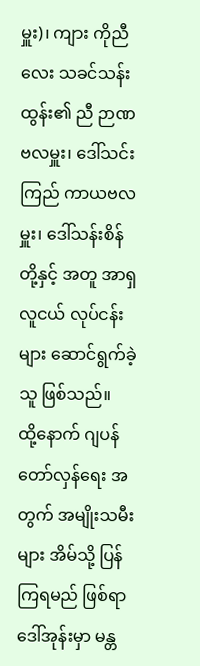မှူး)၊ ကျား ကိုညီလေး သခင်သန်းထွန်း၏ ညီ ဉာဏဗလမှူး၊ ဒေါ်သင်းကြည် ကာယဗလမှူး၊ ဒေါ်သန်းစိန် တို့နှင့် အတူ အာရှလူငယ် လုပ်ငန်းများ ဆောင်ရွက်ခဲ့သူ ဖြစ်သည်။
ထို့နောက် ဂျပန် တော်လှန်ရေး အတွက် အမျိုးသမီးများ အိမ်သို့ ပြန်ကြရမည် ဖြစ်ရာ ဒေါ်အုန်းမှာ မန္တ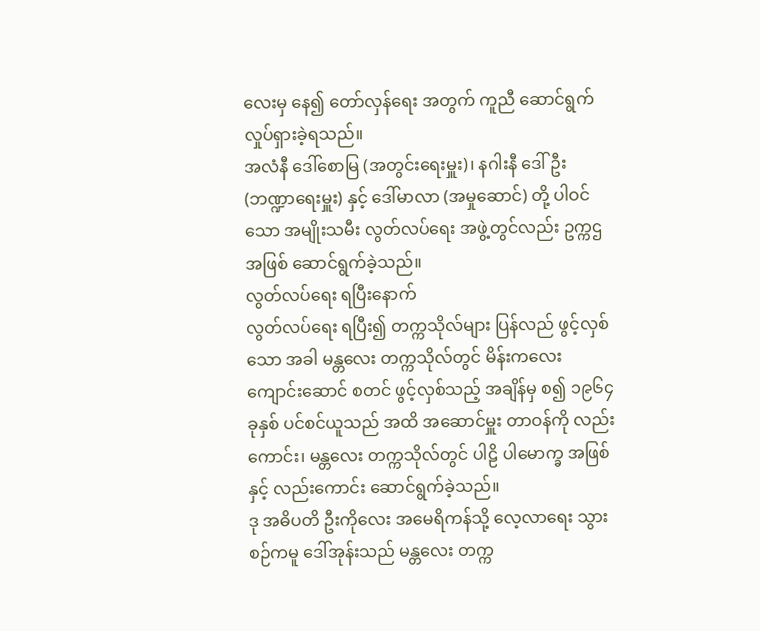လေးမှ နေ၍ တော်လှန်ရေး အတွက် ကူညီ ဆောင်ရွက် လှုပ်ရှားခဲ့ရသည်။
အလံနီ ဒေါ်စောမြ (အတွင်းရေးမှူး)၊ နဂါးနီ ဒေါ်ဦး (ဘဏ္ဍာရေးမှူး) နှင့် ဒေါ်မာလာ (အမှုဆောင်) တို့ ပါဝင်သော အမျိုးသမီး လွတ်လပ်ရေး အဖွဲ့တွင်လည်း ဥက္ကဌ အဖြစ် ဆောင်ရွက်ခဲ့သည်။
လွတ်လပ်ရေး ရပြီးနောက်
လွတ်လပ်ရေး ရပြီး၍ တက္ကသိုလ်များ ပြန်လည် ဖွင့်လှစ်သော အခါ မန္တလေး တက္ကသိုလ်တွင် မိန်းကလေးကျောင်းဆောင် စတင် ဖွင့်လှစ်သည့် အချိန်မှ စ၍ ၁၉၆၄ ခုနှစ် ပင်စင်ယူသည် အထိ အဆောင်မှူး တာဝန်ကို လည်းကောင်း၊ မန္တလေး တက္ကသိုလ်တွင် ပါဠိ ပါမောက္ခ အဖြစ်နှင့် လည်းကောင်း ဆောင်ရွက်ခဲ့သည်။
ဒု အဓိပတိ ဦးကိုလေး အမေရိကန်သို့ လေ့လာရေး သွားစဉ်ကမူ ဒေါ်အုန်းသည် မန္တလေး တက္က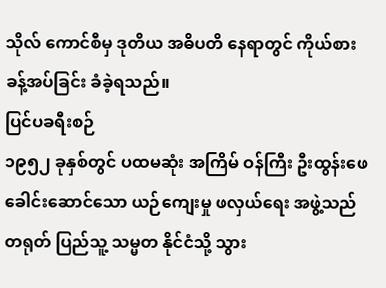သိုလ် ကောင်စီမှ ဒုတိယ အဓိပတိ နေရာတွင် ကိုယ်စား ခန့်အပ်ခြင်း ခံခဲ့ရသည်။
ပြင်ပခရီးစဉ်
၁၉၅၂ ခုနှစ်တွင် ပထမဆုံး အကြိမ် ဝန်ကြီး ဦးထွန်းဖေ ခေါင်းဆောင်သော ယဉ်ကျေးမှု ဖလှယ်ရေး အဖွဲ့သည် တရုတ် ပြည်သူ့ သမ္မတ နိုင်ငံသို့ သွား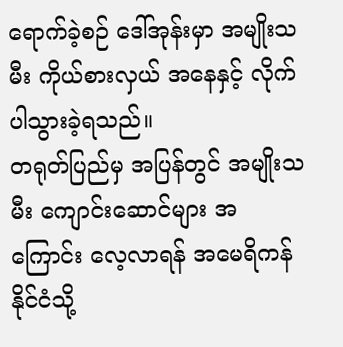ရောက်ခဲ့စဉ် ဒေါ်အုန်းမှာ အမျိုးသမီး ကိုယ်စားလှယ် အနေနှင့် လိုက်ပါသွားခဲ့ရသည်။
တရုတ်ပြည်မှ အပြန်တွင် အမျိုးသမီး ကျောင်းဆောင်များ အကြောင်း လေ့လာရန် အမေရိကန် နိုင်ငံသို့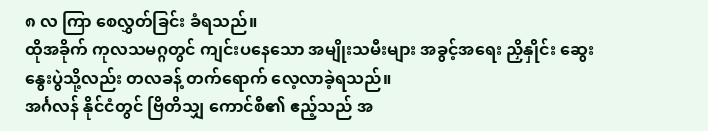၈ လ ကြာ စေလွှတ်ခြင်း ခံရသည်။
ထိုအခိုက် ကုလသမဂ္ဂတွင် ကျင်းပနေသော အမျိုးသမီးများ အခွင့်အရေး ညှိနှိုင်း ဆွေးနွေးပွဲသို့လည်း တလခန့် တက်ရောက် လေ့လာခဲ့ရသည်။
အင်္ဂလန် နိုင်ငံတွင် ဗြိတိသျှ ကောင်စီ၏ ဧည့်သည် အ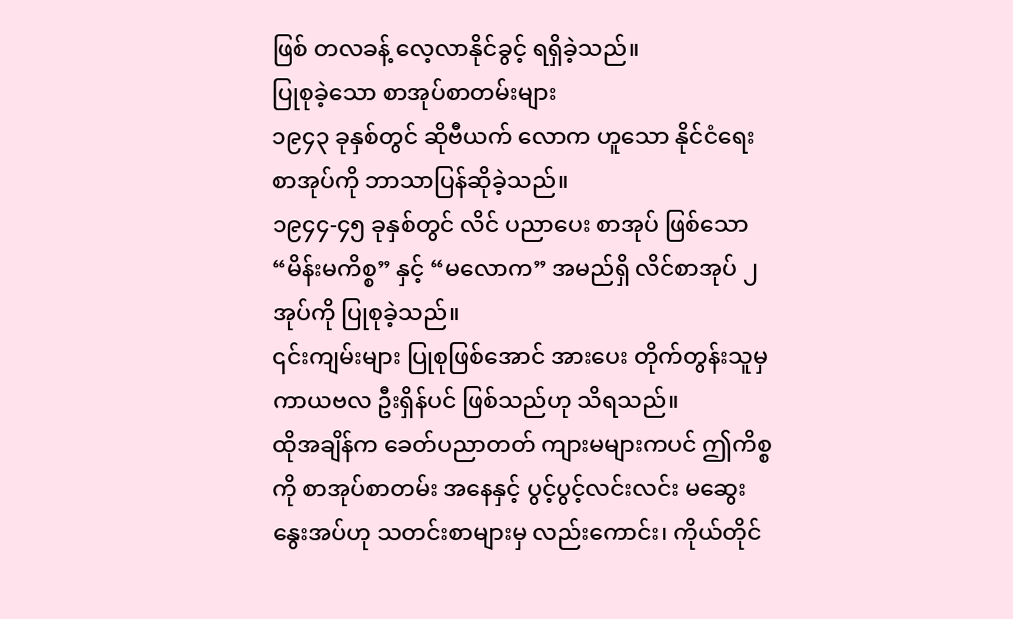ဖြစ် တလခန့် လေ့လာနိုင်ခွင့် ရရှိခဲ့သည်။
ပြုစုခဲ့သော စာအုပ်စာတမ်းများ
၁၉၄၃ ခုနှစ်တွင် ဆိုဗီယက် လောက ဟူသော နိုင်ငံရေး စာအုပ်ကို ဘာသာပြန်ဆိုခဲ့သည်။
၁၉၄၄-၄၅ ခုနှစ်တွင် လိင် ပညာပေး စာအုပ် ဖြစ်သော “မိန်းမကိစ္စ” နှင့် “မလောက” အမည်ရှိ လိင်စာအုပ် ၂ အုပ်ကို ပြုစုခဲ့သည်။
၎င်းကျမ်းများ ပြုစုဖြစ်အောင် အားပေး တိုက်တွန်းသူမှ ကာယဗလ ဦးရှိန်ပင် ဖြစ်သည်ဟု သိရသည်။
ထိုအချိန်က ခေတ်ပညာတတ် ကျားမများကပင် ဤကိစ္စကို စာအုပ်စာတမ်း အနေနှင့် ပွင့်ပွင့်လင်းလင်း မဆွေးနွေးအပ်ဟု သတင်းစာများမှ လည်းကောင်း၊ ကိုယ်တိုင်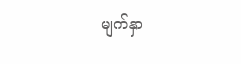မျက်နှာ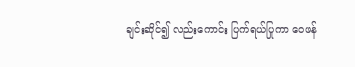ချင်းဆိုင်၍ လည်းကောင်း ပြက်ရယ်ပြုကာ ဝေဖန်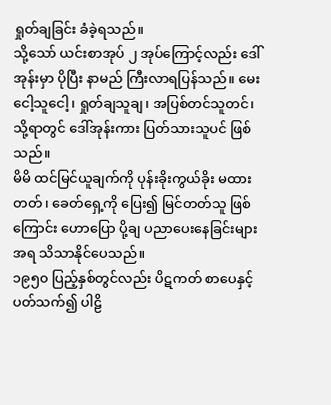ရှုတ်ချခြင်း ခံခဲ့ရသည်။
သို့သော် ယင်းစာအုပ် ၂ အုပ်ကြောင့်လည်း ဒေါ်အုန်းမှာ ပိုပြီး နာမည် ကြီးလာရပြန်သည်။ မေးငေါ့သူငေါ့၊ ရှုတ်ချသူချ၊ အပြစ်တင်သူတင်၊ သို့ရာတွင် ဒေါ်အုန်းကား ပြတ်သားသူပင် ဖြစ်သည်။
မိမိ ထင်မြင်ယူချက်ကို ပုန်းခိုးကွယ်ခိုး မထားတတ်၊ ခေတ်ရှေ့ကို ပြေး၍ မြင်တတ်သူ ဖြစ်ကြောင်း ဟောပြော ပို့ချ ပညာပေးနေခြင်းများ အရ သိသာနိုင်ပေသည်။
၁၉၅၀ ပြည့်နှစ်တွင်လည်း ပိဋကတ် စာပေနှင့် ပတ်သက်၍ ပါဠိ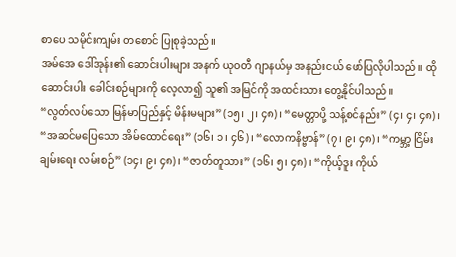စာပေ သမိုင်းကျမ်း တစောင် ပြုစုခဲ့သည်။
အမ်အေ ဒေါ်အုန်း၏ ဆောင်းပါးများ အနက် ယုဝတီ ဂျာနယ်မှ အနည်းငယ် ဖော်ပြလိုပါသည်။ ထိုဆောင်းပါး ခေါင်းစဉ်များကို လေ့လာ၍ သူ၏ အမြင်ကို အထင်းသား တွေ့နိုင်ပါသည်။
“လွတ်လပ်သော မြန်မာပြည်နှင့် မိန်းမများ” (၁၅၊ ၂၊ ၄၈)၊ “မေတ္တာပို့ သန့်စင်နည်း” (၄၊ ၄၊ ၄၈)၊ “အဆင်မပြေသော အိမ်ထောင်ရေး” (၁၆၊ ၁၊ ၄၆)၊ “လောကနိဗ္ဗာန်” (၇၊ ၉၊ ၄၈)၊ “ကမ္ဘာ့ ငြိမ်းချမ်းရေး လမ်းစဉ်” (၁၄၊ ၉၊ ၄၈)၊ “ဇာတ်တူသား” (၁၆၊ ၅၊ ၄၈)၊ “ကိုယ့်ဒူး ကိုယ်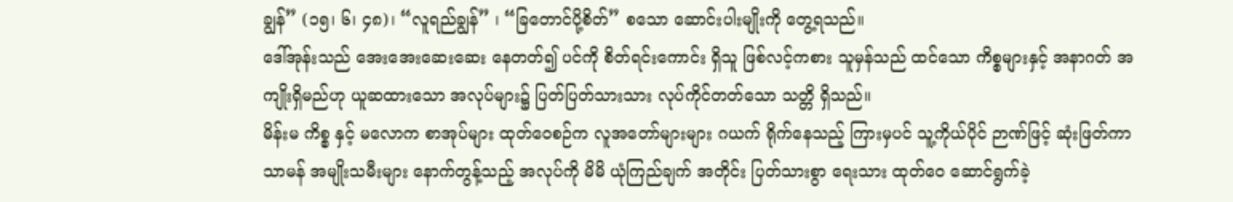ချွန်” (၁၅၊ ၆၊ ၄၈)၊ “လူရည်ချွန်” ၊ “ခြတောင်ပို့စိတ်” စသော ဆောင်းပါးမျိုးကို တွေ့ရသည်။
ဒေါ်အုန်းသည် အေးအေးဆေးဆေး နေတတ်၍ ပင်ကို စိတ်ရင်းကောင်း ရှိသူ ဖြစ်လင့်ကစား သူမှန်သည် ထင်သော ကိစ္စများနှင့် အနာဂတ် အကျိုးရှိမည်ဟု ယူဆထားသော အလုပ်များ၌ ပြတ်ပြတ်သားသား လုပ်ကိုင်တတ်သော သတ္တိ ရှိသည်။
မိန်းမ ကိစ္စ နှင့် မလောက စာအုပ်များ ထုတ်ဝေစဉ်က လူအတော်များများ ဂယက် ရိုက်နေသည့် ကြားမှပင် သူ့ကိုယ်ပိုင် ဉာဏ်ဖြင့် ဆုံးဖြတ်ကာ သာမန် အမျိုးသမီးများ နောက်တွန့်သည့် အလုပ်ကို မိမိ ယုံကြည်ချက် အတိုင်း ပြတ်သားစွာ ရေးသား ထုတ်ဝေ ဆောင်ရွက်ခဲ့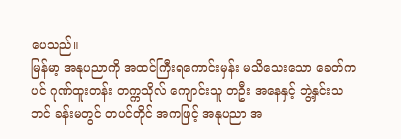ပေသည်။
မြန်မာ့ အနုပညာကို အထင်ကြီးရကောင်းမှန်း မသိသေးသော ခေတ်ကပင် ဂုဏ်ထူးတန်း တက္ကသိုလ် ကျောင်းသူ တဦး အနေနှင့် ဘွဲ့နှင်းသဘင် ခန်းမတွင် တပင်တိုင် အကဖြင့် အနုပညာ အ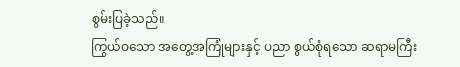စွမ်းပြခဲ့သည်။
ကြွယ်ဝသော အတွေ့အကြုံများနှင့် ပညာ စွယ်စုံရသော ဆရာမကြီး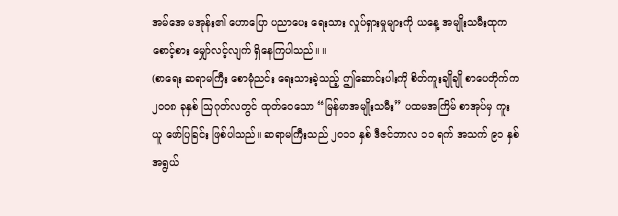အမ်အေ မအုန်း၏ ဟောပြော ပညာပေး ရေးသား လှုပ်ရှားမှုများကို ယနေ့ အမျိုးသမီးထုက စောင့်စား မျှော်လင့်လျက် ရှိနေကြပါသည်။ ။
(စာရေး ဆရာမကြီး စောမုံညင်း ရေးသားခဲ့သည့် ဤဆောင်းပါးကို စိတ်ကူးချိုချို စာပေတိုက်က ၂၀၀၈ ခုနှစ် သြဂုတ်လတွင် ထုတ်ဝေသော “မြန်မာအမျိုးသမီး” ပထမအကြိမ် စာအုပ်မှ ကူးယူ ဖော်ပြခြင်း ဖြစ်ပါသည်။ ဆရာမကြီးသည် ၂၀၁၁ နှစ် ဒီဇင်ဘာလ ၁၁ ရက် အသက် ၉၁ နှစ် အရွယ်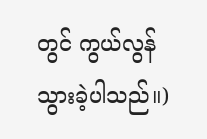တွင် ကွယ်လွန်သွားခဲ့ပါသည်။)